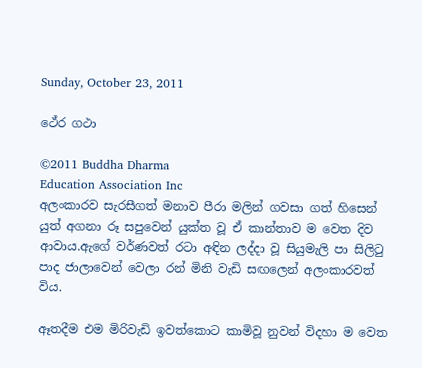Sunday, October 23, 2011

ථේර ගථා

©2011 Buddha Dharma
Education Association Inc
අලංකාරව සැරසීගත් මනාව පීරා මලින් ගවසා ගත් හිසෙන් යුත් අගනා රූ සපුවෙන් යුක්ත වූ ඒ කාන්තාව ම වෙත දිව ආවාය.ඇගේ වර්ණවත් රටා අඳින ලද්දා වූ සියුමැලි පා සිලිටු පාද ජාලාවෙන් වෙලා රන් මිනි වැඩි සඟලෙන් අලංකාරවත් විය.

ඈතදීම එම මිරිවැඩි ඉවත්කොට කාමිවූ නුවන් විදහා ම වෙත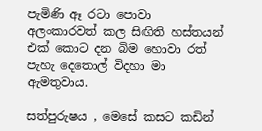පැමිණි ඈ රටා පොවා අලංකාරවත් කල සිඟිති හස්තයන් එක් කොට දන බිම හොවා රත් පැහැ දෙතොල් විදහා මා ඇමතුවාය.

සත්පුරුෂය , මෙසේ කසට කඩින්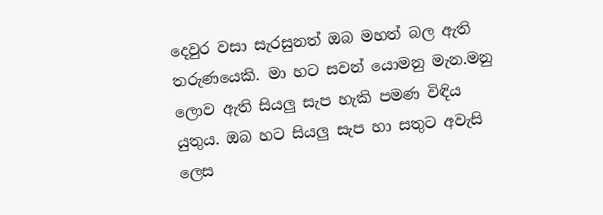දෙවුර වසා සැරසුනත් ඔබ මහත් බල ඇති තරුණයෙකි. මා හට සවන් යොමනු මැන.මනු ලොව ඇති සියලු සැප හැකි පමණ විඳිය යුතුය. ඔබ හට සියලු සැප හා සතුට අවැසි ලෙස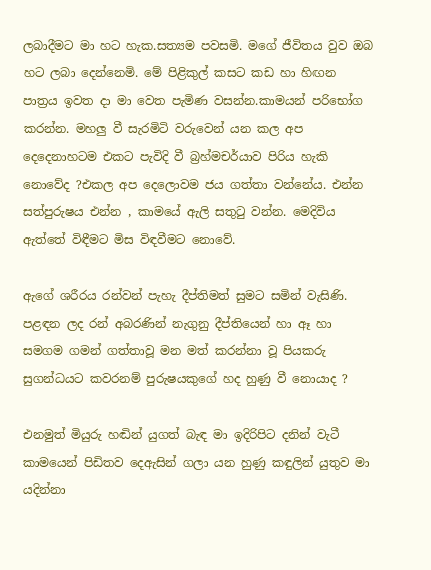ලබාදීමට මා හට හැක.සත්‍යම පවසමි. මගේ ජීවිතය වුව ඔබ හට ලබා දෙන්නෙමි. මේ පිළිකුල් කසට කඩ හා හිඟන පාත්‍රය ඉවත දා මා වෙත පැමිණ වසන්න.කාමයන් පරිභෝග කරන්න. මහලු වී සැරමිටි වරුවෙන් යන කල අප දෙදෙනාහටම එකට පැවිදි වී බ්‍රහ්මචර්යාව පිරිය හැකි නොවේද ?එකල අප දෙලොවම ජය ගත්තා වන්නේය. එන්න සත්පුරුෂය එන්න , කාමයේ ඇලි සතුටු වන්න. මෙදිවිය ඇත්තේ විඳීමට මිස විඳවීමට නොවේ.

ඇගේ ශරීරය රන්වන් පැහැ දීප්තිමත් සුමට සමින් වැසිණි. පළඳන ලද රන් අබරණින් නැගුනු දීප්තියෙන් හා ඈ හා සමගම ගමන් ගත්තාවූ මන මත් කරන්නා වූ පියකරු සුගන්ධයට කවරනම් පුරුෂයකුගේ හද හුණු වී නොයාද ?

එනමුත් මියුරු හඬින් යුගත් බැඳ මා ඉදිරිපිට දනින් වැටී කාමයෙන් පිඩිතව දෙඇසින් ගලා යන හුණු කඳුලින් යුතුව මා යදින්නා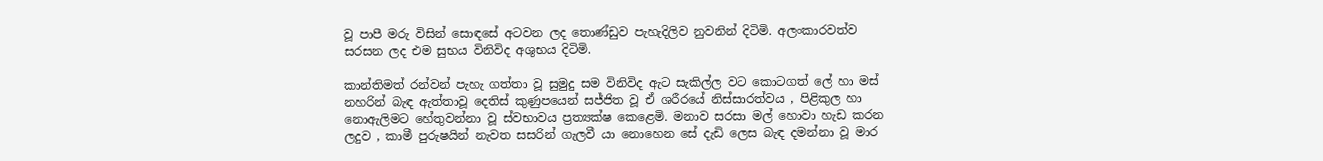වූ පාපී මරු විසින් සොඳසේ අටවන ලද තොණ්ඩුව පැහැදිලිව නුවනින් දිටිමි. අලංකාරවත්ව සරසන ලද එම සුභය විනිවිද අශුභය දිටිමි.

කාන්තිමත් රන්වන් පැහැ ගත්තා වූ සුමුදු සම විනිවිද ඇට සැකිල්ල වට කොටගත් ලේ හා මස් නහරින් බැඳ ඇත්තාවූ දෙතිස් කුණුපයෙන් සජ්ජිත වූ ඒ ශරීරයේ නිස්සාරත්වය , පිළිකුල හා නොඇලිමට හේතුවන්නා වූ ස්වභාවය ප්‍රත්‍යක්ෂ කෙළෙමි. මනාව සරසා මල් හොවා හැඩ කරන ලදුව , කාමී පුරුෂයින් නැවත සසරින් ගැලවී යා නොහෙන සේ දැඩි ලෙස බැඳ දමන්නා වූ මාර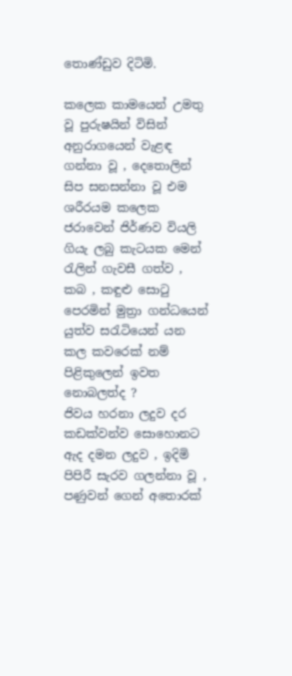තොණ්ඩුව දිටිමි.

කලෙක කාමයෙන් උමතු වූ පුරුෂයින් විසින් අනුරාගයෙන් වැළඳ ගන්නා වූ , දෙතොලින් සිප සනසන්නා වූ එම ශරීරයම කලෙක ජරාවෙන් ජිර්ණව වියලි ගියැ ලබු කැටයක මෙන් රැලින් ගැවසී ගත්ව , කබ , කඳුළු සොටු පෙරමින් මුත්‍රා ගන්ධයෙන් යුත්ව සරැටියෙන් යන කල කවරෙක් නම් පිළිකුලෙන් ඉවත නොබලත්ද ?
ජිවය හරනා ලදුව දර කඩක්වන්ව සොහොනට ඇද දමන ලදුව , ඉදිමි පිපිරී සැරව ගලන්නා වූ , පණුවන් ගෙන් අතොරක්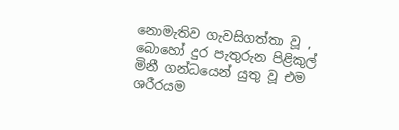නොමැතිව ගැවසිගත්තා වූ , බොහෝ දුර පැතුරුන පිළිකුල් මිනී ගන්ධයෙන් යුතු වූ එම ශරීරයම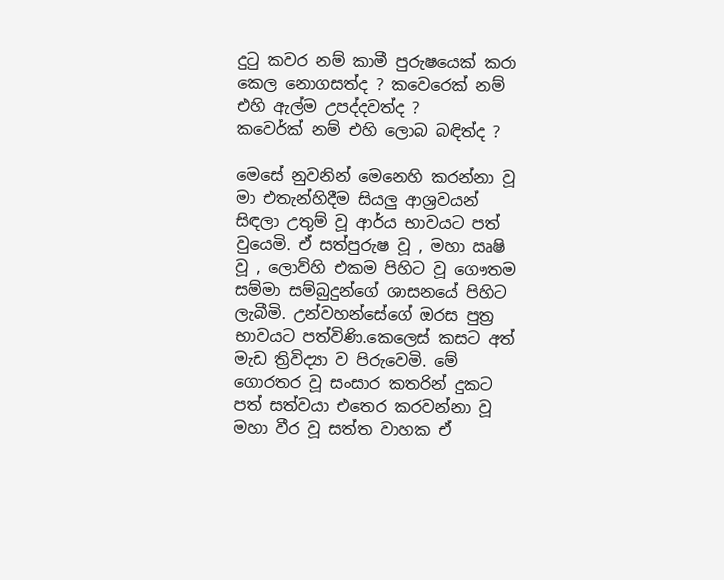දුටු කවර නම් කාමී පුරුෂයෙක් කරා කෙල නොගසත්ද ? කවෙරෙක් නම් එහි ඇල්ම උපද්දවත්ද ?
කවෙර්ක් නම් එහි ලොබ බඳිත්ද ?

මෙසේ නුවනින් මෙනෙහි කරන්නා වූ මා එතැන්හිදීම සියලු ආශ්‍රවයන් සිඳලා උතුම් වූ ආර්ය භාවයට පත් වුයෙමි. ඒ සත්පුරුෂ වූ , මහා ඍෂි වූ , ලොව්හි එකම පිහිට වූ ගෞතම සම්මා සම්බුදුන්ගේ ශාසනයේ පිහිට ලැබීමි. උන්වහන්සේගේ ඔරස පුත්‍ර භාවයට පත්විණි.කෙලෙස් කසට අත් මැඩ ත්‍රිවිද්‍යා ව පිරුවෙමි. මේ ගොරතර වූ සංසාර කතරින් දුකට පත් සත්වයා එතෙර කරවන්නා වූ මහා වීර වූ සත්ත වාහක ඒ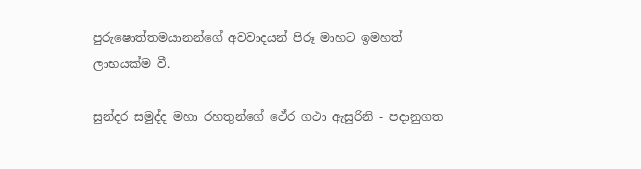පුරුෂොත්තමයානන්ගේ අවවාදයන් පිරූ මාහට ඉමහත් ලාභයක්ම වී.

සුන්දර සමුද්ද මහා රහතුන්ගේ ථේර ගථා ඇසුරිනි - පදානුගත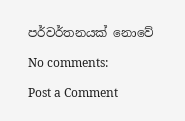පර්වර්තනයක් නොවේ

No comments:

Post a Comment